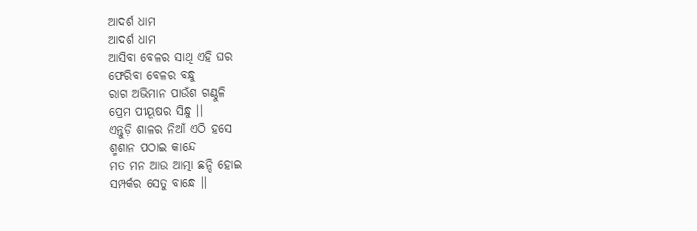ଆଦର୍ଶ ଧାମ
ଆଦର୍ଶ ଧାମ
ଆସିବା ବେଳର ସାଥି ଏହି ଘର
ଫେରିବା ବେଳର ବନ୍ଧୁ
ରାଗ ଅଭିମାନ ପାଉଁଶ ଗଣ୍ଠୁଳି
ପ୍ରେମ ପୀୟୂଷର ସିନ୍ଧୁ ।।
ଏନ୍ତୁଡ଼ି ଶାଳର ନିଆଁ ଏଠି ହସେ
ଶ୍ମଶାନ ପଠାଇ କାନ୍ଦେ
ମତ ମନ ଆଉ ଆତ୍ମା ଛନ୍ଦି ହୋଇ
ସମ୍ପର୍କର ସେତୁ ବାନ୍ଧେ ।।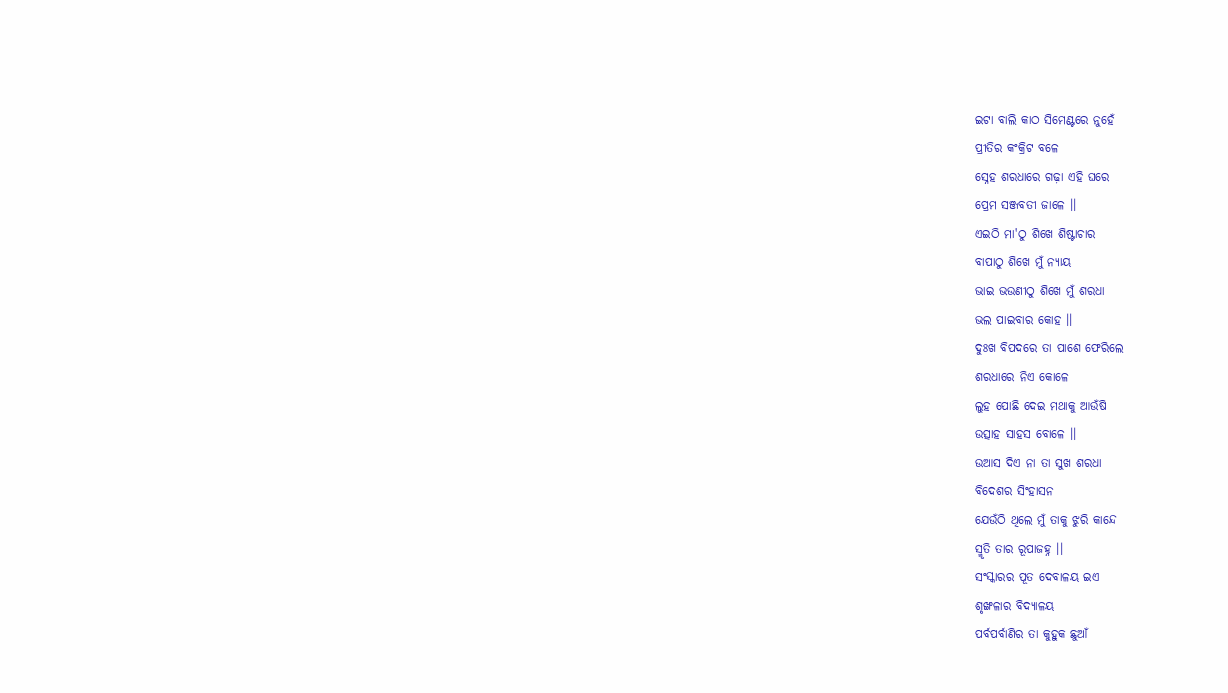ଇଟା ବାଲି କାଠ ସିମେଣ୍ଟରେ ନୁହେଁ
ପ୍ରୀତିର କଂକ୍ରିଟ ବଳେ
ସ୍ନେହ ଶରଧାରେ ଗଢ଼ା ଏହି ଘରେ
ପ୍ରେମ ସଞ୍ଜବତୀ ଜାଳେ ।।
ଏଇଠି ମା'ଠୁ ଶିଖେ ଶିଷ୍ଟାଚାର
ବାପାଠୁ ଶିଖେ ମୁଁ ନ୍ୟାୟ
ଭାଇ ଭଉଣୀଠୁ ଶିଖେ ମୁଁ ଶରଧା
ଭଲ ପାଇବାର କୋହ ।।
ଦୁଃଖ ବିପଦରେ ତା ପାଶେ ଫେରିଲେ
ଶରଧାରେ ନିଏ କୋଳେ
ଲୁହ ପୋଛି ଦେଇ ମଥାକୁ ଆଉଁଷି
ଉତ୍ସାହ ସାହସ ବୋଳେ ।।
ଉଆସ ଦିଏ ନା ତା ସୁଖ ଶରଧା
ବିଦେଶର ସିଂହାସନ
ଯେଉଁଠି ଥିଲେ ମୁଁ ତାକୁ ଝୁରି କାନ୍ଦେ
ସ୍ମୃତି ତାର ରୂପାଜହ୍ନ ।।
ସଂସ୍କାରର ପୂତ ଦେବାଳୟ ଇଏ
ଶୃଙ୍ଖଳାର ବିଦ୍ୟାଳୟ
ପର୍ବପର୍ବାଣିର ତା କୁହୁକ ଛୁଆଁ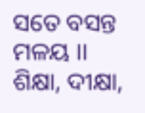ସତେ ବସନ୍ତ ମଳୟ ।।
ଶିକ୍ଷା, ଦୀକ୍ଷା,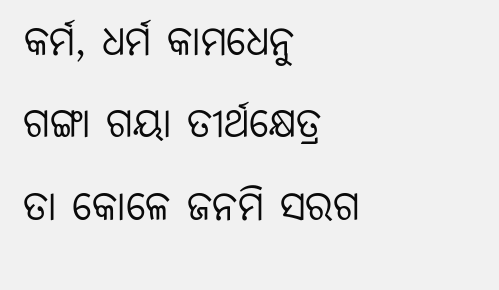କର୍ମ, ଧର୍ମ କାମଧେନୁ
ଗଙ୍ଗା ଗୟା ତୀର୍ଥକ୍ଷେତ୍ର
ତା କୋଳେ ଜନମି ସରଗ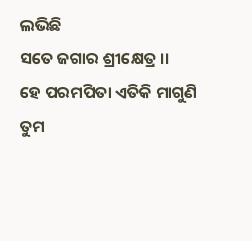ଲଭିଛି
ସତେ ଜଗାର ଶ୍ରୀକ୍ଷେତ୍ର ।।
ହେ ପରମପିତା ଏତିକି ମାଗୁଣି
ତୁମ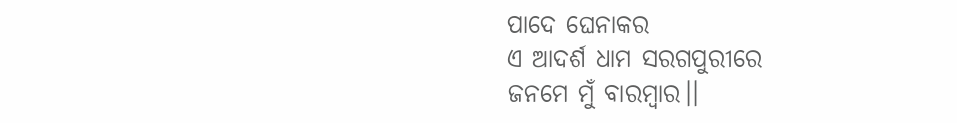ପାଦେ ଘେନାକର
ଏ ଆଦର୍ଶ ଧାମ ସରଗପୁରୀରେ
ଜନମେ ମୁଁ ବାରମ୍ବାର।।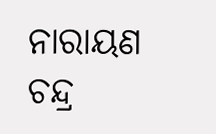ନାରାୟଣ ଚନ୍ଦ୍ର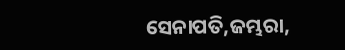ସେନାପତି,ଜମ୍ଭରା,